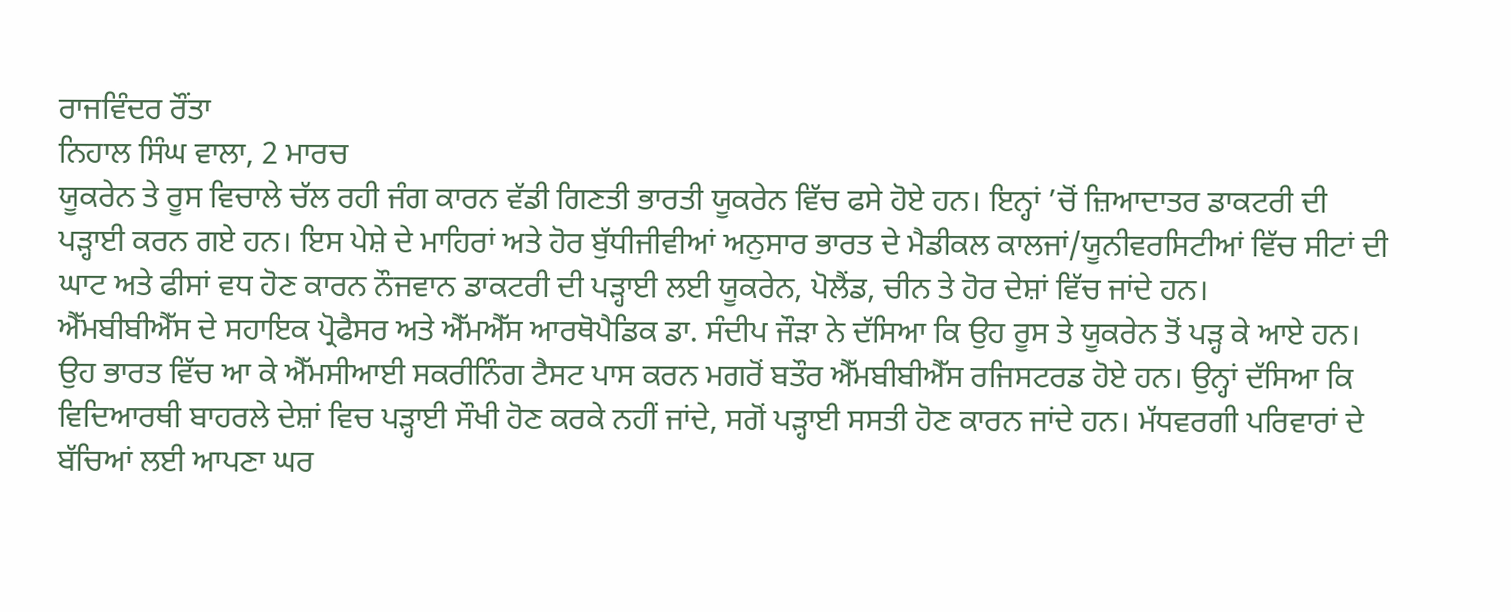ਰਾਜਵਿੰਦਰ ਰੌਂਤਾ
ਨਿਹਾਲ ਸਿੰਘ ਵਾਲਾ, 2 ਮਾਰਚ
ਯੂਕਰੇਨ ਤੇ ਰੂਸ ਵਿਚਾਲੇ ਚੱਲ ਰਹੀ ਜੰਗ ਕਾਰਨ ਵੱਡੀ ਗਿਣਤੀ ਭਾਰਤੀ ਯੂਕਰੇਨ ਵਿੱਚ ਫਸੇ ਹੋਏ ਹਨ। ਇਨ੍ਹਾਂ ’ਚੋਂ ਜ਼ਿਆਦਾਤਰ ਡਾਕਟਰੀ ਦੀ ਪੜ੍ਹਾਈ ਕਰਨ ਗਏ ਹਨ। ਇਸ ਪੇਸ਼ੇ ਦੇ ਮਾਹਿਰਾਂ ਅਤੇ ਹੋਰ ਬੁੱਧੀਜੀਵੀਆਂ ਅਨੁਸਾਰ ਭਾਰਤ ਦੇ ਮੈਡੀਕਲ ਕਾਲਜਾਂ/ਯੂਨੀਵਰਸਿਟੀਆਂ ਵਿੱਚ ਸੀਟਾਂ ਦੀ ਘਾਟ ਅਤੇ ਫੀਸਾਂ ਵਧ ਹੋਣ ਕਾਰਨ ਨੌਜਵਾਨ ਡਾਕਟਰੀ ਦੀ ਪੜ੍ਹਾਈ ਲਈ ਯੂਕਰੇਨ, ਪੋਲੈਂਡ, ਚੀਨ ਤੇ ਹੋਰ ਦੇਸ਼ਾਂ ਵਿੱਚ ਜਾਂਦੇ ਹਨ।
ਐੱਮਬੀਬੀਐੱਸ ਦੇ ਸਹਾਇਕ ਪ੍ਰੋਫੈਸਰ ਅਤੇ ਐੱਮਐੱਸ ਆਰਥੋਪੈਡਿਕ ਡਾ. ਸੰਦੀਪ ਜੌੜਾ ਨੇ ਦੱਸਿਆ ਕਿ ਉਹ ਰੂਸ ਤੇ ਯੂਕਰੇਨ ਤੋਂ ਪੜ੍ਹ ਕੇ ਆਏ ਹਨ। ਉਹ ਭਾਰਤ ਵਿੱਚ ਆ ਕੇ ਐੱਮਸੀਆਈ ਸਕਰੀਨਿੰਗ ਟੈਸਟ ਪਾਸ ਕਰਨ ਮਗਰੋਂ ਬਤੌਰ ਐੱਮਬੀਬੀਐੱਸ ਰਜਿਸਟਰਡ ਹੋਏ ਹਨ। ਉਨ੍ਹਾਂ ਦੱਸਿਆ ਕਿ ਵਿਦਿਆਰਥੀ ਬਾਹਰਲੇ ਦੇਸ਼ਾਂ ਵਿਚ ਪੜ੍ਹਾਈ ਸੌਖੀ ਹੋਣ ਕਰਕੇ ਨਹੀਂ ਜਾਂਦੇ, ਸਗੋਂ ਪੜ੍ਹਾਈ ਸਸਤੀ ਹੋਣ ਕਾਰਨ ਜਾਂਦੇ ਹਨ। ਮੱਧਵਰਗੀ ਪਰਿਵਾਰਾਂ ਦੇ ਬੱਚਿਆਂ ਲਈ ਆਪਣਾ ਘਰ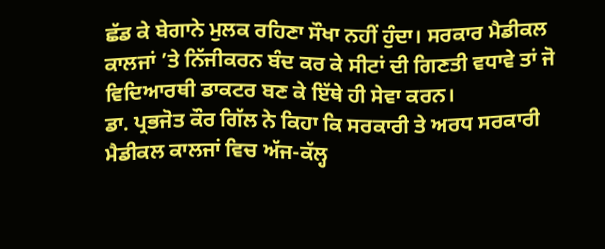ਛੱਡ ਕੇ ਬੇਗਾਨੇ ਮੁਲਕ ਰਹਿਣਾ ਸੌਖਾ ਨਹੀਂ ਹੁੰਦਾ। ਸਰਕਾਰ ਮੈਡੀਕਲ ਕਾਲਜਾਂ ’ਤੇ ਨਿੱਜੀਕਰਨ ਬੰਦ ਕਰ ਕੇ ਸੀਟਾਂ ਦੀ ਗਿਣਤੀ ਵਧਾਵੇ ਤਾਂ ਜੋ ਵਿਦਿਆਰਥੀ ਡਾਕਟਰ ਬਣ ਕੇ ਇੱਥੇ ਹੀ ਸੇਵਾ ਕਰਨ।
ਡਾ. ਪ੍ਰਭਜੋਤ ਕੌਰ ਗਿੱਲ ਨੇ ਕਿਹਾ ਕਿ ਸਰਕਾਰੀ ਤੇ ਅਰਧ ਸਰਕਾਰੀ ਮੈਡੀਕਲ ਕਾਲਜਾਂ ਵਿਚ ਅੱਜ-ਕੱਲ੍ਹ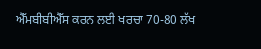ਐੱਮਬੀਬੀਐੱਸ ਕਰਨ ਲਈ ਖਰਚਾ 70-80 ਲੱਖ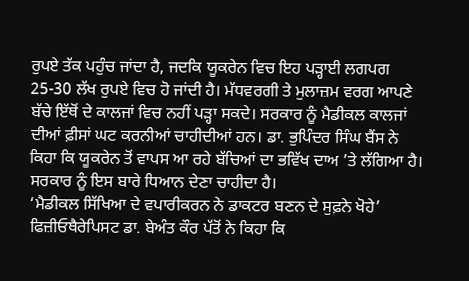ਰੁਪਏ ਤੱਕ ਪਹੁੰਚ ਜਾਂਦਾ ਹੈ, ਜਦਕਿ ਯੂਕਰੇਨ ਵਿਚ ਇਹ ਪੜ੍ਹਾਈ ਲਗਪਗ 25-30 ਲੱਖ ਰੁਪਏ ਵਿਚ ਹੋ ਜਾਂਦੀ ਹੈ। ਮੱਧਵਰਗੀ ਤੇ ਮੁਲਾਜ਼ਮ ਵਰਗ ਆਪਣੇ ਬੱਚੇ ਇੱਥੋਂ ਦੇ ਕਾਲਜਾਂ ਵਿਚ ਨਹੀਂ ਪੜ੍ਹਾ ਸਕਦੇ। ਸਰਕਾਰ ਨੂੰ ਮੈਡੀਕਲ ਕਾਲਜਾਂ ਦੀਆਂ ਫ਼ੀਸਾਂ ਘਟ ਕਰਨੀਆਂ ਚਾਹੀਦੀਆਂ ਹਨ। ਡਾ. ਭੁਪਿੰਦਰ ਸਿੰਘ ਬੈਂਸ ਨੇ ਕਿਹਾ ਕਿ ਯੂਕਰੇਨ ਤੋਂ ਵਾਪਸ ਆ ਰਹੇ ਬੱਚਿਆਂ ਦਾ ਭਵਿੱਖ ਦਾਅ ’ਤੇ ਲੱਗਿਆ ਹੈ। ਸਰਕਾਰ ਨੂੰ ਇਸ ਬਾਰੇ ਧਿਆਨ ਦੇਣਾ ਚਾਹੀਦਾ ਹੈ।
‘ਮੈਡੀਕਲ ਸਿੱਖਿਆ ਦੇ ਵਪਾਰੀਕਰਨ ਨੇ ਡਾਕਟਰ ਬਣਨ ਦੇ ਸੁਫ਼ਨੇ ਖੋਹੇ’
ਫਿਜ਼ੀਓਥੈਰੇਪਿਸਟ ਡਾ. ਬੇਅੰਤ ਕੌਰ ਪੱਤੋਂ ਨੇ ਕਿਹਾ ਕਿ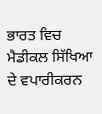ਭਾਰਤ ਵਿਚ ਮੈਡੀਕਲ ਸਿੱਖਿਆ ਦੇ ਵਪਾਰੀਕਰਨ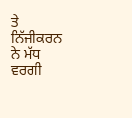ਤੇ ਨਿੱਜੀਕਰਨ ਨੇ ਮੱਧ ਵਰਗੀ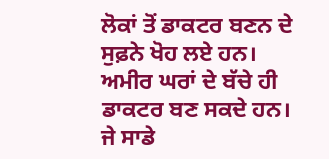ਲੋਕਾਂ ਤੋਂ ਡਾਕਟਰ ਬਣਨ ਦੇ ਸੁਫ਼ਨੇ ਖੋਹ ਲਏ ਹਨ। ਅਮੀਰ ਘਰਾਂ ਦੇ ਬੱਚੇ ਹੀ ਡਾਕਟਰ ਬਣ ਸਕਦੇ ਹਨ। ਜੇ ਸਾਡੇ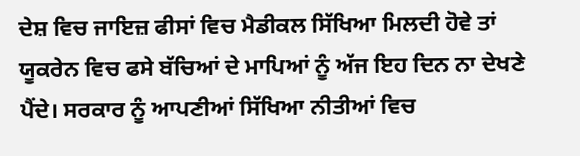ਦੇਸ਼ ਵਿਚ ਜਾਇਜ਼ ਫੀਸਾਂ ਵਿਚ ਮੈਡੀਕਲ ਸਿੱਖਿਆ ਮਿਲਦੀ ਹੋਵੇ ਤਾਂ ਯੂਕਰੇਨ ਵਿਚ ਫਸੇ ਬੱਚਿਆਂ ਦੇ ਮਾਪਿਆਂ ਨੂੰ ਅੱਜ ਇਹ ਦਿਨ ਨਾ ਦੇਖਣੇ ਪੈਂਦੇ। ਸਰਕਾਰ ਨੂੰ ਆਪਣੀਆਂ ਸਿੱਖਿਆ ਨੀਤੀਆਂ ਵਿਚ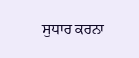ਸੁਧਾਰ ਕਰਨਾ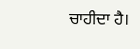ਚਾਹੀਦਾ ਹੈ।